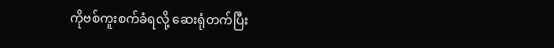ကိုဗစ်ကူးစက်ခံရလို့ ဆေးရုံတက်ပြီး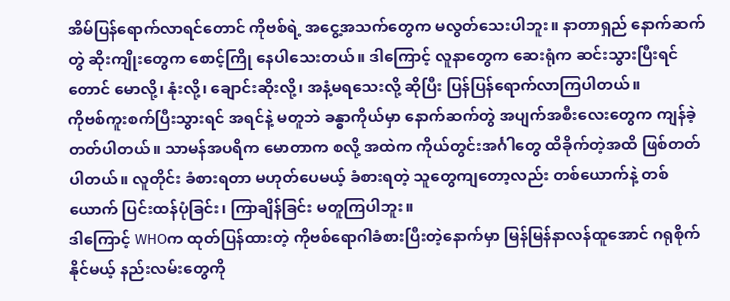အိမ်ပြန်ရောက်လာရင်တောင် ကိုဗစ်ရဲ့ အငွေ့အသက်တွေက မလွတ်သေးပါဘူး။ နာတာရှည် နောက်ဆက်တွဲ ဆိုးကျိုးတွေက စောင့်ကြို နေပါသေးတယ်။ ဒါကြောင့် လူနာတွေက ဆေးရုံက ဆင်းသွားပြီးရင်တောင် မောလို့၊ နုံးလို့၊ ချောင်းဆိုးလို့၊ အနံ့မရသေးလို့ ဆိုပြီး ပြန်ပြန်ရောက်လာကြပါတယ်။
ကိုဗစ်ကူးစက်ပြီးသွားရင် အရင်နဲ့ မတူဘဲ ခန္ဓာကိုယ်မှာ နောက်ဆက်တွဲ အပျက်အစီးလေးတွေက ကျန်ခဲ့တတ်ပါတယ်။ သာမန်အပရိက မောတာက စလို့ အထဲက ကိုယ်တွင်းအင်္ဂါတွေ ထိခိုက်တဲ့အထိ ဖြစ်တတ်ပါတယ်။ လူတိုင်း ခံစားရတာ မဟုတ်ပေမယ့် ခံစားရတဲ့ သူတွေကျတော့လည်း တစ်ယောက်နဲ့ တစ်ယောက် ပြင်းထန်ပုံခြင်း၊ ကြာချိန်ခြင်း မတူကြပါဘူး။
ဒါကြောင့် WHOက ထုတ်ပြန်ထားတဲ့ ကိုဗစ်ရောဂါခံစားပြီးတဲ့နောက်မှာ မြန်မြန်နာလန်ထူအောင် ဂရုစိုက်နိုင်မယ့် နည်းလမ်းတွေကို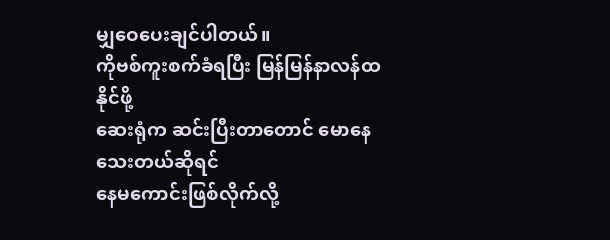မျှဝေပေးချင်ပါတယ်။
ကိုဗစ်ကူးစက်ခံရပြီး မြန်မြန်နာလန်ထနိုင်ဖို့
ဆေးရုံက ဆင်းပြီးတာတောင် မောနေသေးတယ်ဆိုရင်
နေမကောင်းဖြစ်လိုက်လို့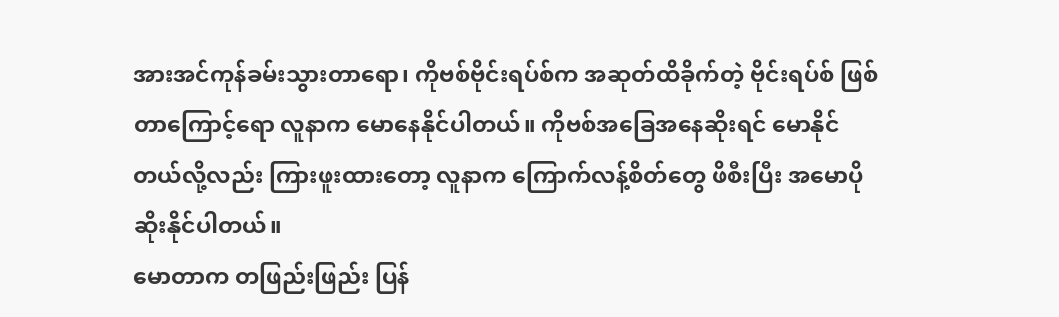အားအင်ကုန်ခမ်းသွားတာရော၊ ကိုဗစ်ဗိုင်းရပ်စ်က အဆုတ်ထိခိုက်တဲ့ ဗိုင်းရပ်စ် ဖြစ်တာကြောင့်ရော လူနာက မောနေနိုင်ပါတယ်။ ကိုဗစ်အခြေအနေဆိုးရင် မောနိုင်တယ်လို့လည်း ကြားဖူးထားတော့ လူနာက ကြောက်လန့်စိတ်တွေ ဖိစီးပြီး အမောပိုဆိုးနိုင်ပါတယ်။
မောတာက တဖြည်းဖြည်း ပြန်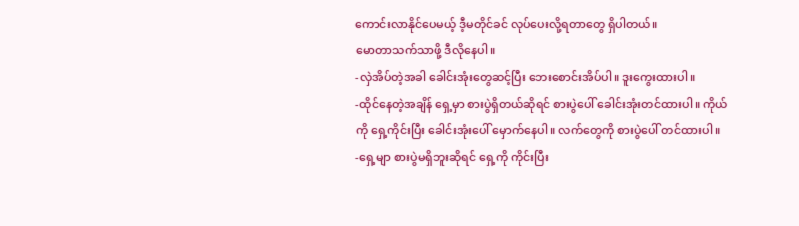ကောင်းလာနိုင်ပေမယ့် ဒီ့မတိုင်ခင် လုပ်ပေးလို့ရတာတွေ ရှိပါတယ်။
မောတာသက်သာဖို့ ဒီလိုနေပါ။
-လှဲအိပ်တဲ့အခါ ခေါင်းအုံးတွေဆင့်ပြီး ဘေးစောင်းအိပ်ပါ။ ဒူးကွေးထားပါ။
-ထိုင်နေတဲ့အချိန် ရှေ့မှာ စားပွဲရှိတယ်ဆိုရင် စားပွဲပေါ် ခေါင်းအုံးတင်ထားပါ။ ကိုယ်ကို ရှေ့ကိုင်းပြီး ခေါင်းအုံးပေါ် မှောက်နေပါ။ လက်တွေကို စားပွဲပေါ် တင်ထားပါ။
-ရှေ့မျာ စားပွဲမရှိဘူးဆိုရင် ရှေ့ကို ကိုင်းပြီး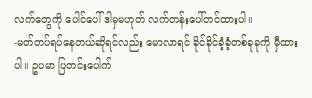လက်တွေကို ပေါင်ပေါ် ဒါမှမဟုတ် လက်တန်းပေါ်တင်ထားပါ။
-မတ်တပ်ရပ်နေတယ်ဆိုရင်လည်း မောလာရင် ခိုင်ခိုင်ခံ့ခံ့တစ်ခုခုကို မှီထားပါ။ ဥပမာ ပြတင်းပေါက်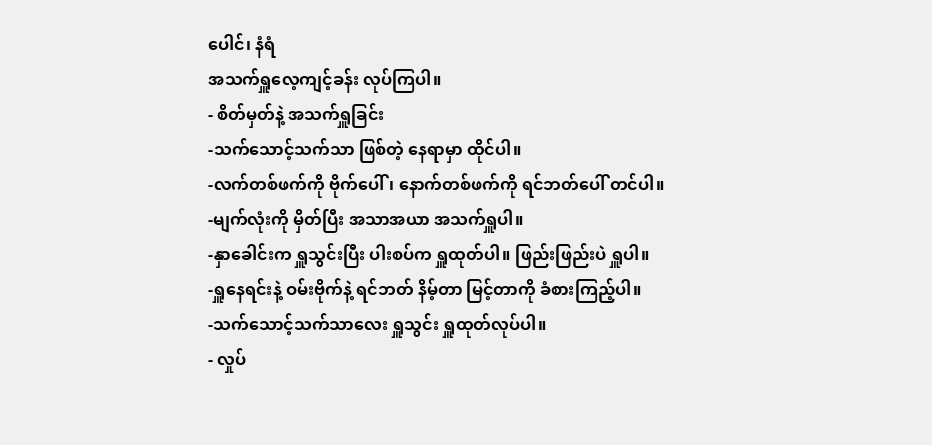ပေါင်၊ နံရံ
အသက်ရှူလေ့ကျင့်ခန်း လုပ်ကြပါ။
- စိတ်မှတ်နဲ့ အသက်ရှူခြင်း
-သက်သောင့်သက်သာ ဖြစ်တဲ့ နေရာမှာ ထိုင်ပါ။
-လက်တစ်ဖက်ကို ဗိုက်ပေါ်၊ နောက်တစ်ဖက်ကို ရင်ဘတ်ပေါ် တင်ပါ။
-မျက်လုံးကို မှိတ်ပြီး အသာအယာ အသက်ရှူပါ။
-နှာခေါင်းက ရှူသွင်းပြီး ပါးစပ်က ရှူထုတ်ပါ။ ဖြည်းဖြည်းပဲ ရှူပါ။
-ရှူနေရင်းနဲ့ ဝမ်းဗိုက်နဲ့ ရင်ဘတ် နိမ့်တာ မြင့်တာကို ခံစားကြည့်ပါ။
-သက်သောင့်သက်သာလေး ရှူသွင်း ရှူထုတ်လုပ်ပါ။
- လှုပ်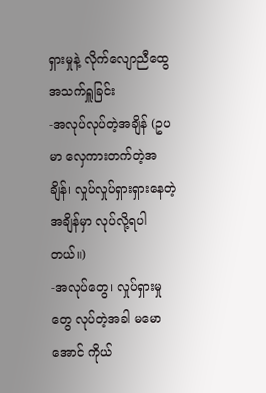ရှားမှုနဲ့ လိုက်လျောညီထွေ အသက်ရှူခြင်း
-အလုပ်လုပ်တဲ့အချိန် (ဥပမာ လှေကားတက်တဲ့အချိန်၊ လှုပ်လှုပ်ရှားရှားနေတဲ့အချိန်မှာ လုပ်လို့ရပါတယ်။)
-အလုပ်တွေ၊ လှုပ်ရှားမှုတွေ လုပ်တဲ့အခါ မမောအောင် ကိုယ်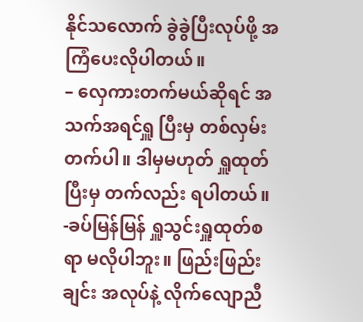နိုင်သလောက် ခွဲခွဲပြီးလုပ်ဖို့ အကြံပေးလိုပါတယ်။
– လှေကားတက်မယ်ဆိုရင် အသက်အရင်ရှူ ပြီးမှ တစ်လှမ်း တက်ပါ။ ဒါမှမဟုတ် ရှူထုတ်ပြီးမှ တက်လည်း ရပါတယ်။
-ခပ်မြန်မြန် ရှူသွင်းရှူထုတ်စရာ မလိုပါဘူး။ ဖြည်းဖြည်းချင်း အလုပ်နဲ့ လိုက်လျောညီ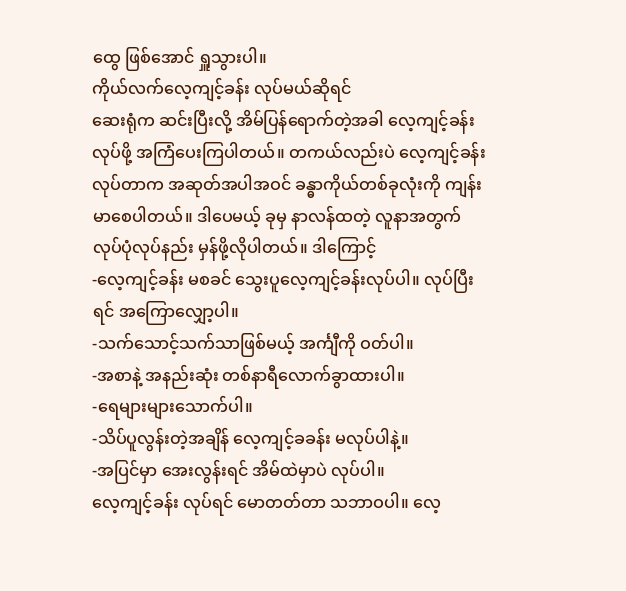ထွေ ဖြစ်အောင် ရှူသွားပါ။
ကိုယ်လက်လေ့ကျင့်ခန်း လုပ်မယ်ဆိုရင်
ဆေးရုံက ဆင်းပြီးလို့ အိမ်ပြန်ရောက်တဲ့အခါ လေ့ကျင့်ခန်း လုပ်ဖို့ အကြံပေးကြပါတယ်။ တကယ်လည်းပဲ လေ့ကျင့်ခန်း လုပ်တာက အဆုတ်အပါအဝင် ခန္ဓာကိုယ်တစ်ခုလုံးကို ကျန်းမာစေပါတယ်။ ဒါပေမယ့် ခုမှ နာလန်ထတဲ့ လူနာအတွက် လုပ်ပုံလုပ်နည်း မှန်ဖို့လိုပါတယ်။ ဒါကြောင့်
-လေ့ကျင့်ခန်း မစခင် သွေးပူလေ့ကျင့်ခန်းလုပ်ပါ။ လုပ်ပြီးရင် အကြောလျှော့ပါ။
-သက်သောင့်သက်သာဖြစ်မယ့် အင်္ကျီကို ဝတ်ပါ။
-အစာနဲ့ အနည်းဆုံး တစ်နာရီလောက်ခွာထားပါ။
-ရေများများသောက်ပါ။
-သိပ်ပူလွန်းတဲ့အချိန် လေ့ကျင့်ခခန်း မလုပ်ပါနဲ့။
-အပြင်မှာ အေးလွန်းရင် အိမ်ထဲမှာပဲ လုပ်ပါ။
လေ့ကျင့်ခန်း လုပ်ရင် မောတတ်တာ သဘာဝပါ။ လေ့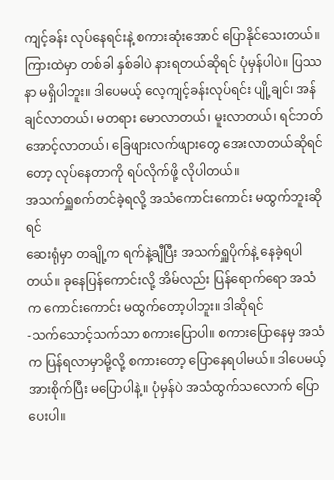ကျင့်ခန်း လုပ်နေရင်းနဲ့ စကားဆုံးအောင် ပြောနိုင်သေးတယ်။ ကြားထဲမှာ တစ်ခါ နှစ်ခါပဲ နားရတယ်ဆိုရင် ပုံမှန်ပါပဲ။ ပြဿနာ မရှိပါဘူး။ ဒါပေမယ့် လေ့ကျင့်ခန်းလုပ်ရင်း ပျို့ချင်၊ အန်ချင်လာတယ်၊ မတရား မောလာတယ်၊ မူးလာတယ်၊ ရင်ဘတ်အောင့်လာတယ်၊ ခြေဖျားလက်ဖျားတွေ အေးလာတယ်ဆိုရင်တော့ လုပ်နေတာကို ရပ်လိုက်ဖို့ လိုပါတယ်။
အသက်ရှူစက်တင်ခဲ့ရလို့ အသံကောင်းကောင်း မထွက်ဘူးဆိုရင်
ဆေးရုံမှာ တချို့က ရက်နဲ့ချီပြီး အသက်ရှူပိုက်နဲ့ နေခဲ့ရပါတယ်။ ခုနေပြန်ကောင်းလို့ အိမ်လည်း ပြန်ရောက်ရော အသံက ကောင်းကောင်း မထွက်တော့ပါဘူး။ ဒါဆိုရင်
-သက်သောင့်သက်သာ စကားပြောပါ။ စကားပြောနေမှ အသံက ပြန်ရလာမှာမို့လို့ စကားတော့ ပြောနေရပါမယ်။ ဒါပေမယ့် အားစိုက်ပြီး မပြောပါနဲ့။ ပုံမှန်ပဲ အသံထွက်သလောက် ပြောပေးပါ။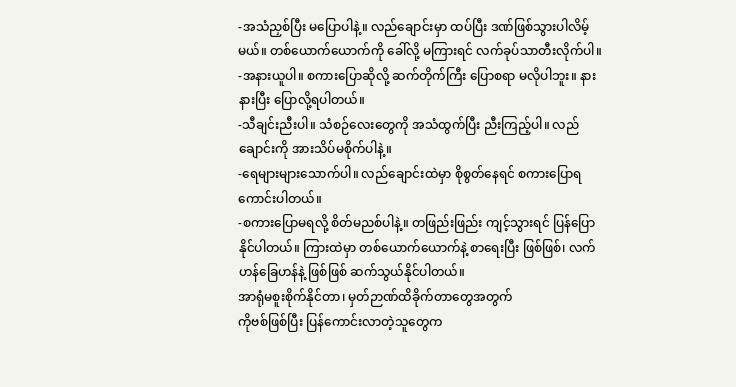-အသံညှစ်ပြီး မပြောပါနဲ့။ လည်ချောင်းမှာ ထပ်ပြီး ဒဏ်ဖြစ်သွားပါလိမ့်မယ်။ တစ်ယောက်ယောက်ကို ခေါ်လို့ မကြားရင် လက်ခုပ်သာတီးလိုက်ပါ။
-အနားယူပါ။ စကားပြောဆိုလို့ ဆက်တိုက်ကြီး ပြောစရာ မလိုပါဘူး။ နားနားပြီး ပြောလို့ရပါတယ်။
-သီချင်းညီးပါ။ သံစဉ်လေးတွေကို အသံထွက်ပြီး ညီးကြည့်ပါ။ လည်ချောင်းကို အားသိပ်မစိုက်ပါနဲ့။
-ရေများများသောက်ပါ။ လည်ချောင်းထဲမှာ စိုစွတ်နေရင် စကားပြောရကောင်းပါတယ်။
-စကားပြောမရလို့ စိတ်မညစ်ပါနဲ့။ တဖြည်းဖြည်း ကျင့်သွားရင် ပြန်ပြောနိုင်ပါတယ်။ ကြားထဲမှာ တစ်ယောက်ယောက်နဲ့ စာရေးပြီး ဖြစ်ဖြစ်၊ လက်ဟန်ခြေဟန်နဲ့ ဖြစ်ဖြစ် ဆက်သွယ်နိုင်ပါတယ်။
အာရုံမစူးစိုက်နိုင်တာ၊ မှတ်ဉာဏ်ထိခိုက်တာတွေအတွက်
ကိုဗစ်ဖြစ်ပြီး ပြန်ကောင်းလာတဲ့သူတွေက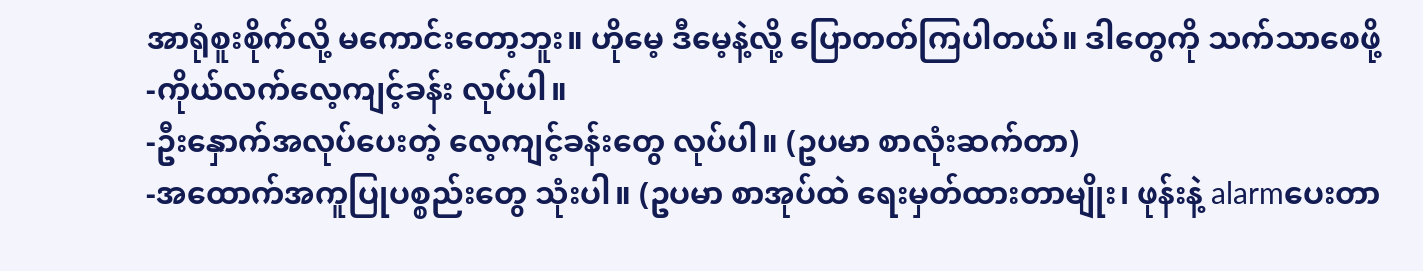အာရုံစူးစိုက်လို့ မကောင်းတော့ဘူး။ ဟိုမေ့ ဒီမေ့နဲ့လို့ ပြောတတ်ကြပါတယ်။ ဒါတွေကို သက်သာစေဖို့
-ကိုယ်လက်လေ့ကျင့်ခန်း လုပ်ပါ။
-ဦးနှောက်အလုပ်ပေးတဲ့ လေ့ကျင့်ခန်းတွေ လုပ်ပါ။ (ဥပမာ စာလုံးဆက်တာ)
-အထောက်အကူပြုပစ္စည်းတွေ သုံးပါ။ (ဥပမာ စာအုပ်ထဲ ရေးမှတ်ထားတာမျိုး၊ ဖုန်းနဲ့ alarmပေးတာ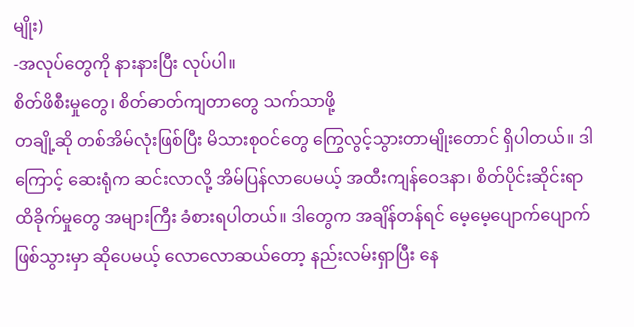မျိုး)
-အလုပ်တွေကို နားနားပြီး လုပ်ပါ။
စိတ်ဖိစီးမှုတွေ၊ စိတ်ဓာတ်ကျတာတွေ သက်သာဖို့
တချို့ဆို တစ်အိမ်လုံးဖြစ်ပြီး မိသားစုဝင်တွေ ကြွေလွင့်သွားတာမျိုးတောင် ရှိပါတယ်။ ဒါကြောင့် ဆေးရုံက ဆင်းလာလို့ အိမ်ပြန်လာပေမယ့် အထီးကျန်ဝေဒနာ၊ စိတ်ပိုင်းဆိုင်းရာ ထိခိုက်မှုတွေ အများကြီး ခံစားရပါတယ်။ ဒါတွေက အချိန်တန်ရင် မေ့မေ့ပျောက်ပျောက် ဖြစ်သွားမှာ ဆိုပေမယ့် လောလောဆယ်တော့ နည်းလမ်းရှာပြီး နေ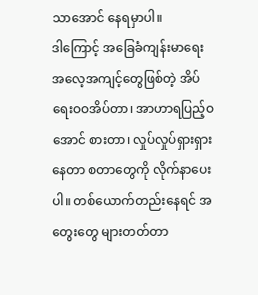သာအောင် နေရမှာပါ။
ဒါကြောင့် အခြေခံကျန်းမာရေး အလေ့အကျင့်တွေဖြစ်တဲ့ အိပ်ရေးဝဝအိပ်တာ၊ အာဟာရပြည့်ဝအောင် စားတာ၊ လှုပ်လှုပ်ရှားရှားနေတာ စတာတွေကို လိုက်နာပေးပါ။ တစ်ယောက်တည်းနေရင် အတွေးတွေ များတတ်တာ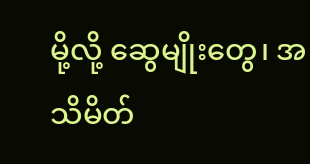မို့လို့ ဆွေမျိုးတွေ၊ အသိမိတ်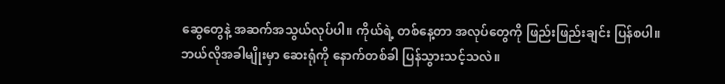ဆွေတွေနဲ့ အဆက်အသွယ်လုပ်ပါ။ ကိုယ်ရဲ့ တစ်နေ့တာ အလုပ်တွေကို ဖြည်းဖြည်းချင်း ပြန်စပါ။
ဘယ်လိုအခါမျိုးမှာ ဆေးရုံကို နောက်တစ်ခါ ပြန်သွားသင့်သလဲ။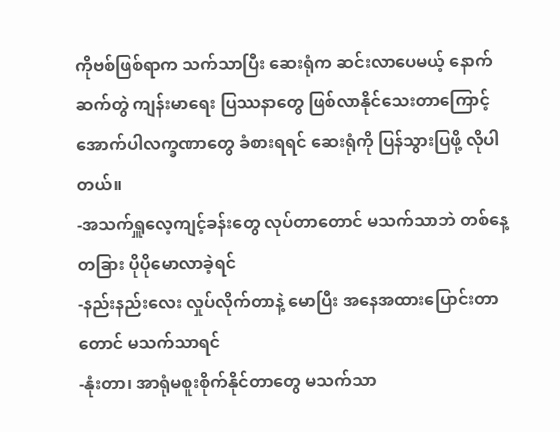ကိုဗစ်ဖြစ်ရာက သက်သာပြီး ဆေးရုံက ဆင်းလာပေမယ့် နောက်ဆက်တွဲ ကျန်းမာရေး ပြဿနာတွေ ဖြစ်လာနိုင်သေးတာကြောင့် အောက်ပါလက္ခဏာတွေ ခံစားရရင် ဆေးရုံကို ပြန်သွားပြဖို့ လိုပါတယ်။
-အသက်ရှူလေ့ကျင့်ခန်းတွေ လုပ်တာတောင် မသက်သာဘဲ တစ်နေ့တခြား ပိုပိုမောလာခဲ့ရင်
-နည်းနည်းလေး လှုပ်လိုက်တာနဲ့ မောပြီး အနေအထားပြောင်းတာတောင် မသက်သာရင်
-နုံးတာ၊ အာရုံမစူးစိုက်နိုင်တာတွေ မသက်သာ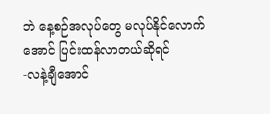ဘဲ နေ့စဉ်အလုပ်တွေ မလုပ်နိုင်လောက်အောင် ပြင်းထန်လာတယ်ဆိုရင်
-လနဲ့ချီအောင်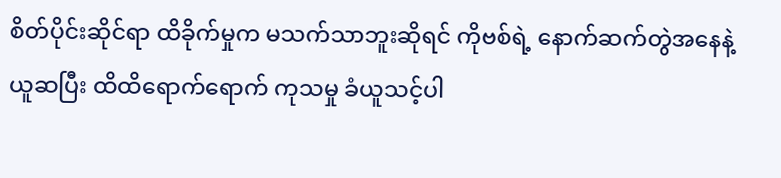စိတ်ပိုင်းဆိုင်ရာ ထိခိုက်မှုက မသက်သာဘူးဆိုရင် ကိုဗစ်ရဲ့ နောက်ဆက်တွဲအနေနဲ့ ယူဆပြီး ထိထိရောက်ရောက် ကုသမှု ခံယူသင့်ပါ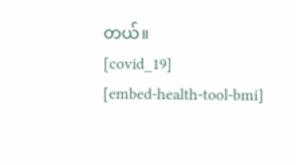တယ်။
[covid_19]
[embed-health-tool-bmi]